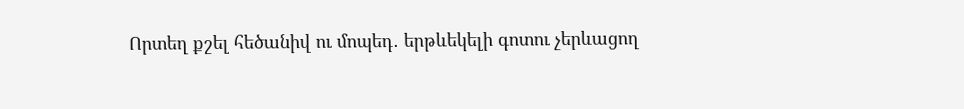Որտեղ քշել հեծանիվ ու մոպեդ․ երթևեկելի գոտու չերևացող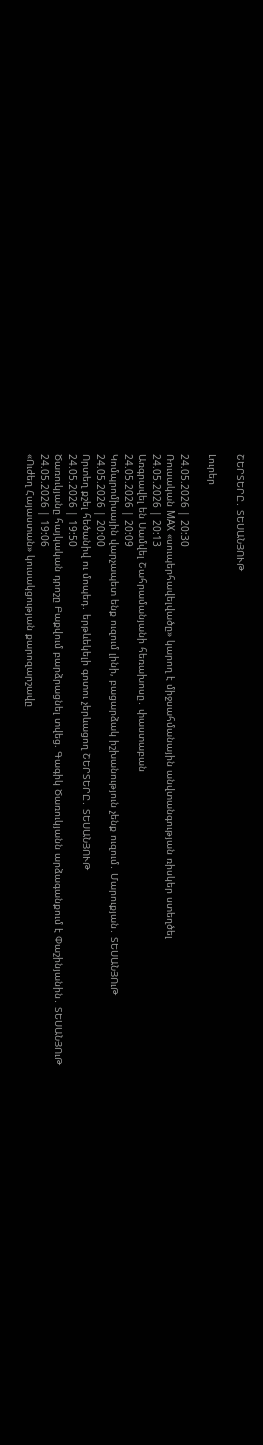ՇԵՐՏԵՐԸ․ ՏԵՍԱՆՅՈՒԹ

Լուրեր

24.05.2026 | 20:30
Ռուսական MAX «սուպերհավելվածը» կարող է միջսահմանային անվտանգության ռիսկեր ստեղծել
24.05.2026 | 20:13
Առգրավել են Սամվել Շահրամանյանի հեռախոսը․ փաստաբան
24.05.2026 | 20:09
Կոմպրոմիսային վարչապետ ենք ուզում լինի, բացարձակ իշխանություն չենք ուզում․ Մարուքյան․ ՏԵՍԱՆՅՈւԹ
24.05.2026 | 20:00
Որտեղ քշել հեծանիվ ու մոպեդ․ երթևեկելի գոտու չերևացող ՇԵՐՏԵՐԸ․ ՏԵՍԱՆՅՈՒԹ
24.05.2026 | 19:50
Ծառուկյանը հայկական դրոշը Բաքվում բարձրացնել տվեց. Գագիկ Ծառուկյանն արձագանքում է Փաշինյանին․ ՏԵՍԱՆՅՈւԹ
24.05.2026 | 19:06
«Ուժեղ Հայաստան» կուսակցության քարոզարշավը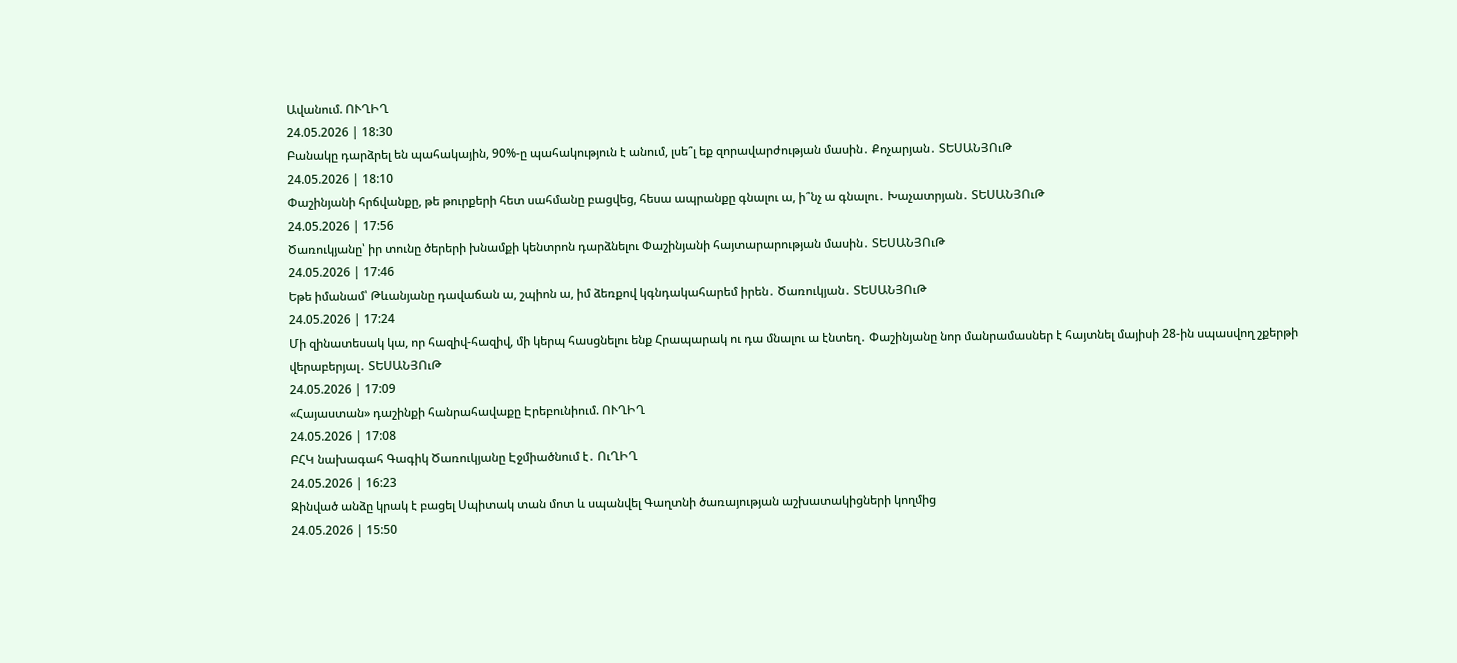Ավանում. ՈՒՂԻՂ
24.05.2026 | 18:30
Բանակը դարձրել են պահակային, 90%-ը պահակություն է անում, լսե՞լ եք զորավարժության մասին․ Քոչարյան․ ՏԵՍԱՆՅՈւԹ
24.05.2026 | 18:10
Փաշինյանի հրճվանքը, թե թուրքերի հետ սահմանը բացվեց, հեսա ապրանքը գնալու ա, ի՞նչ ա գնալու․ Խաչատրյան․ ՏԵՍԱՆՅՈւԹ
24.05.2026 | 17:56
Ծառուկյանը՝ իր տունը ծերերի խնամքի կենտրոն դարձնելու Փաշինյանի հայտարարության մասին․ ՏԵՍԱՆՅՈւԹ
24.05.2026 | 17:46
Եթե իմանամ՝ Թևանյանը դավաճան ա, շպիոն ա, իմ ձեռքով կգնդակահարեմ իրեն․ Ծառուկյան․ ՏԵՍԱՆՅՈւԹ
24.05.2026 | 17:24
Մի զինատեսակ կա, որ հազիվ-հազիվ, մի կերպ հասցնելու ենք Հրապարակ ու դա մնալու ա էնտեղ․ Փաշինյանը նոր մանրամասներ է հայտնել մայիսի 28-ին սպասվող շքերթի վերաբերյալ․ ՏԵՍԱՆՅՈւԹ
24.05.2026 | 17:09
«Հայաստան» դաշինքի հանրահավաքը Էրեբունիում. ՈՒՂԻՂ
24.05.2026 | 17:08
ԲՀԿ նախագահ Գագիկ Ծառուկյանը Էջմիածնում է․ ՈւՂԻՂ
24.05.2026 | 16:23
Զինված անձը կրակ է բացել Սպիտակ տան մոտ և սպանվել Գաղտնի ծառայության աշխատակիցների կողմից
24.05.2026 | 15:50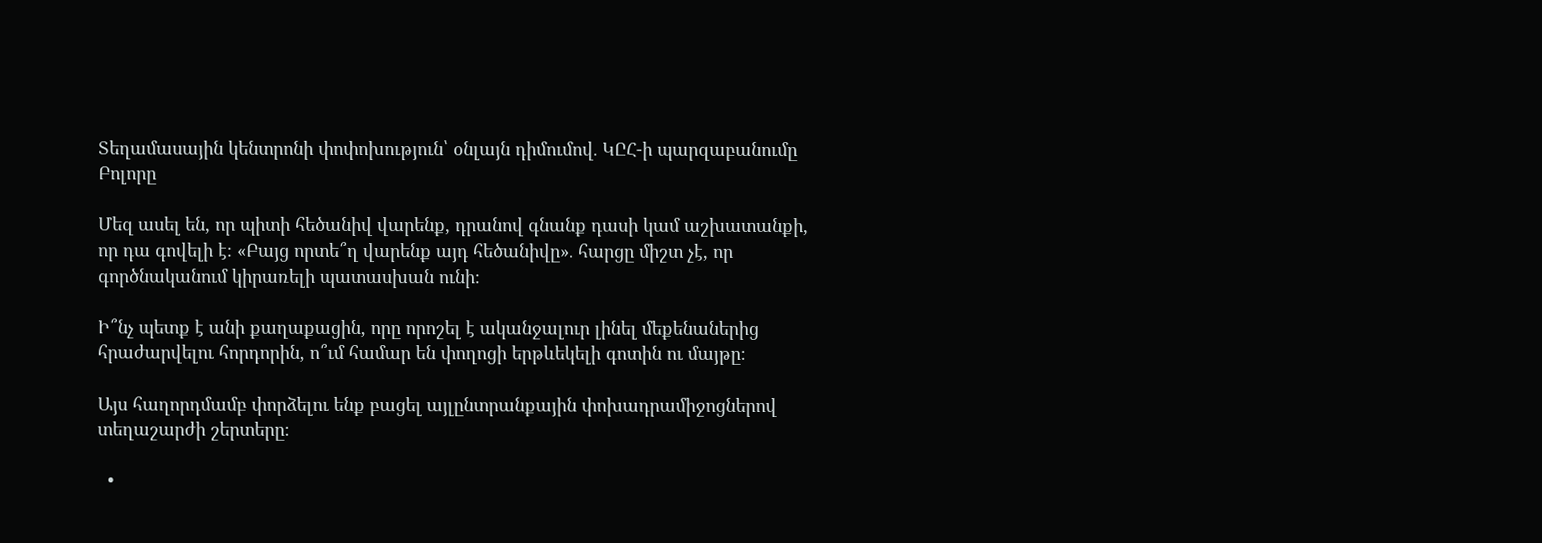Տեղամասային կենտրոնի փոփոխություն՝ օնլայն դիմումով․ ԿԸՀ-ի պարզաբանումը
Բոլորը

Մեզ ասել են, որ պիտի հեծանիվ վարենք, դրանով գնանք դասի կամ աշխատանքի, որ դա գովելի է։ «Բայց որտե՞ղ վարենք այդ հեծանիվը»․ հարցը միշտ չէ, որ գործնականում կիրառելի պատասխան ունի։

Ի՞նչ պետք է անի քաղաքացին, որը որոշել է ականջալուր լինել մեքենաներից հրաժարվելու հորդորին, ո՞ւմ համար են փողոցի երթևեկելի գոտին ու մայթը։

Այս հաղորդմամբ փորձելու ենք բացել այլընտրանքային փոխադրամիջոցներով տեղաշարժի շերտերը։

  •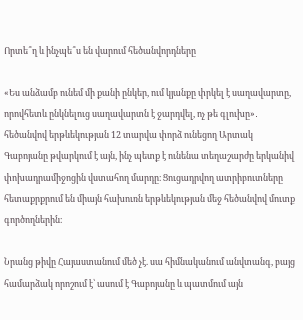Որտե՞ղ և ինչպե՞ս են վարում հեծանվորդները

«Ես անձամբ ունեմ մի քանի ընկեր, ում կյանքը փրկել է սաղավարտը, որովհետև ընկնելուց սաղավարտն է ջարդվել, ոչ թե գլուխը»․ հեծանվով երթևեկության 12 տարվա փորձ ունեցող Արտակ Գաբոյանը թվարկում է այն, ինչ պետք է ունենա տեղաշարժը երկանիվ փոխադրամիջոցին վստահող մարդը։ Ցուցադրվող ատրիբուտները հետաքրքրում են միայն հախուռն երթևեկության մեջ հեծանվով մուտք գործողներին։

Նրանց թիվը Հայաստանում մեծ չէ. սա հիմնականում անվտանգ, բայց համարձակ որոշում է՝ ասում է Գաբոյանը և պատմում այն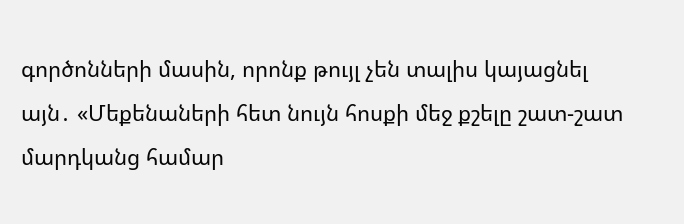գործոնների մասին, որոնք թույլ չեն տալիս կայացնել այն․ «Մեքենաների հետ նույն հոսքի մեջ քշելը շատ-շատ մարդկանց համար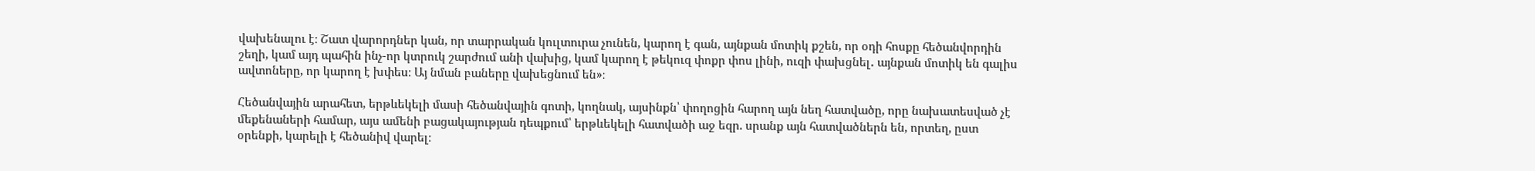վախենալու է։ Շատ վարորդներ կան, որ տարրական կուլտուրա չունեն, կարող է գան, այնքան մոտիկ քշեն, որ օդի հոսքը հեծանվորդին շեղի, կամ այդ պահին ինչ-որ կտրուկ շարժում անի վախից, կամ կարող է թեկուզ փոքր փոս լինի, ուզի փախցնել․ այնքան մոտիկ են գալիս ավտոները, որ կարող է խփես։ Այ նման բաները վախեցնում են»։

Հեծանվային արահետ, երթևեկելի մասի հեծանվային գոտի, կողնակ, այսինքն՝ փողոցին հարող այն նեղ հատվածը, որը նախատեսված չէ մեքենաների համար, այս ամենի բացակայության դեպքում՝ երթևեկելի հատվածի աջ եզր. սրանք այն հատվածներն են, որտեղ, ըստ օրենքի, կարելի է հեծանիվ վարել։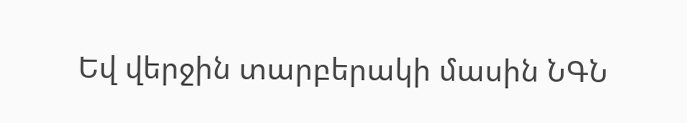Եվ վերջին տարբերակի մասին ՆԳՆ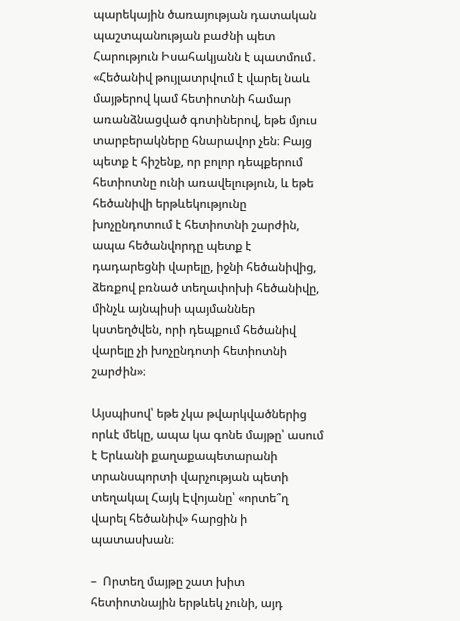պարեկային ծառայության դատական պաշտպանության բաժնի պետ Հարություն Իսահակյանն է պատմում․ «Հեծանիվ թույլատրվում է վարել նաև մայթերով կամ հետիոտնի համար առանձնացված գոտիներով, եթե մյուս տարբերակները հնարավոր չեն։ Բայց պետք է հիշենք, որ բոլոր դեպքերում հետիոտնը ունի առավելություն, և եթե հեծանիվի երթևեկությունը խոչընդոտում է հետիոտնի շարժին, ապա հեծանվորդը պետք է դադարեցնի վարելը, իջնի հեծանիվից, ձեռքով բռնած տեղափոխի հեծանիվը, մինչև այնպիսի պայմաններ կստեղծվեն, որի դեպքում հեծանիվ վարելը չի խոչընդոտի հետիոտնի շարժին»։

Այսպիսով՝ եթե չկա թվարկվածներից որևէ մեկը, ապա կա գոնե մայթը՝ ասում է Երևանի քաղաքապետարանի տրանսպորտի վարչության պետի տեղակալ Հայկ Էվոյանը՝ «որտե՞ղ վարել հեծանիվ» հարցին ի պատասխան։

–  Որտեղ մայթը շատ խիտ հետիոտնային երթևեկ չունի, այդ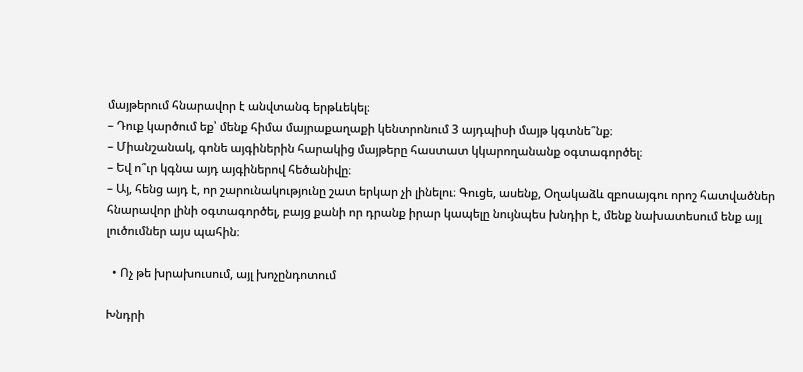մայթերում հնարավոր է անվտանգ երթևեկել։
– Դուք կարծում եք՝ մենք հիմա մայրաքաղաքի կենտրոնում 3 այդպիսի մայթ կգտնե՞նք։
– Միանշանակ, գոնե այգիներին հարակից մայթերը հաստատ կկարողանանք օգտագործել։
– Եվ ո՞ւր կգնա այդ այգիներով հեծանիվը։
– Այ, հենց այդ է, որ շարունակությունը շատ երկար չի լինելու։ Գուցե, ասենք, Օղակաձև զբոսայգու որոշ հատվածներ հնարավոր լինի օգտագործել, բայց քանի որ դրանք իրար կապելը նույնպես խնդիր է, մենք նախատեսում ենք այլ լուծումներ այս պահին։

  • Ոչ թե խրախուսում, այլ խոչընդոտում

Խնդրի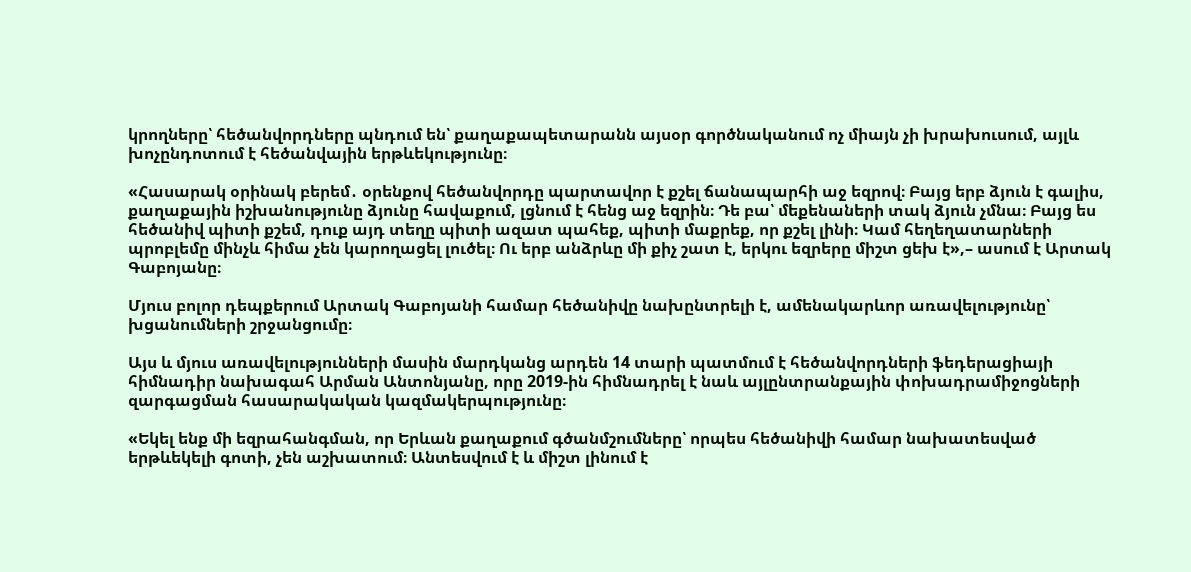կրողները՝ հեծանվորդները պնդում են՝ քաղաքապետարանն այսօր գործնականում ոչ միայն չի խրախուսում, այլև խոչընդոտում է հեծանվային երթևեկությունը։

«Հասարակ օրինակ բերեմ․ օրենքով հեծանվորդը պարտավոր է քշել ճանապարհի աջ եզրով։ Բայց երբ ձյուն է գալիս, քաղաքային իշխանությունը ձյունը հավաքում, լցնում է հենց աջ եզրին։ Դե բա՝ մեքենաների տակ ձյուն չմնա։ Բայց ես հեծանիվ պիտի քշեմ, դուք այդ տեղը պիտի ազատ պահեք, պիտի մաքրեք, որ քշել լինի։ Կամ հեղեղատարների պրոբլեմը մինչև հիմա չեն կարողացել լուծել։ Ու երբ անձրևը մի քիչ շատ է, երկու եզրերը միշտ ցեխ է»,– ասում է Արտակ Գաբոյանը։

Մյուս բոլոր դեպքերում Արտակ Գաբոյանի համար հեծանիվը նախընտրելի է, ամենակարևոր առավելությունը՝ խցանումների շրջանցումը։

Այս և մյուս առավելությունների մասին մարդկանց արդեն 14 տարի պատմում է հեծանվորդների ֆեդերացիայի հիմնադիր նախագահ Արման Անտոնյանը, որը 2019-ին հիմնադրել է նաև այլընտրանքային փոխադրամիջոցների զարգացման հասարակական կազմակերպությունը։

«Եկել ենք մի եզրահանգման, որ Երևան քաղաքում գծանմշումները՝ որպես հեծանիվի համար նախատեսված երթևեկելի գոտի, չեն աշխատում։ Անտեսվում է և միշտ լինում է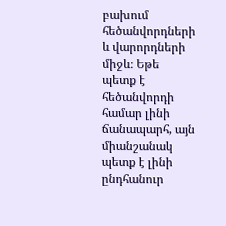բախում հեծանվորդների և վարորդների միջև։ Եթե պետք է հեծանվորդի համար լինի ճանապարհ, այն միանշանակ պետք է լինի ընդհանուր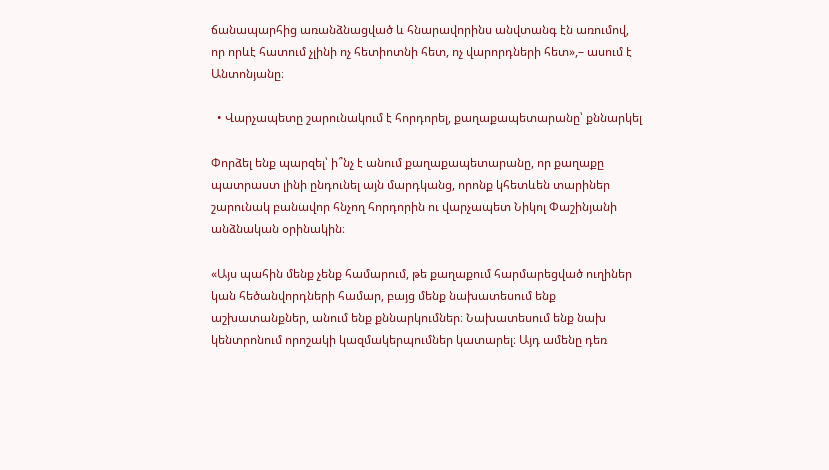ճանապարհից առանձնացված և հնարավորինս անվտանգ էն առումով, որ որևէ հատում չլինի ոչ հետիոտնի հետ, ոչ վարորդների հետ»,– ասում է Անտոնյանը։

  • Վարչապետը շարունակում է հորդորել, քաղաքապետարանը՝ քննարկել

Փորձել ենք պարզել՝ ի՞նչ է անում քաղաքապետարանը, որ քաղաքը պատրաստ լինի ընդունել այն մարդկանց, որոնք կհետևեն տարիներ շարունակ բանավոր հնչող հորդորին ու վարչապետ Նիկոլ Փաշինյանի անձնական օրինակին։

«Այս պահին մենք չենք համարում, թե քաղաքում հարմարեցված ուղիներ կան հեծանվորդների համար, բայց մենք նախատեսում ենք աշխատանքներ, անում ենք քննարկումներ։ Նախատեսում ենք նախ կենտրոնում որոշակի կազմակերպումներ կատարել։ Այդ ամենը դեռ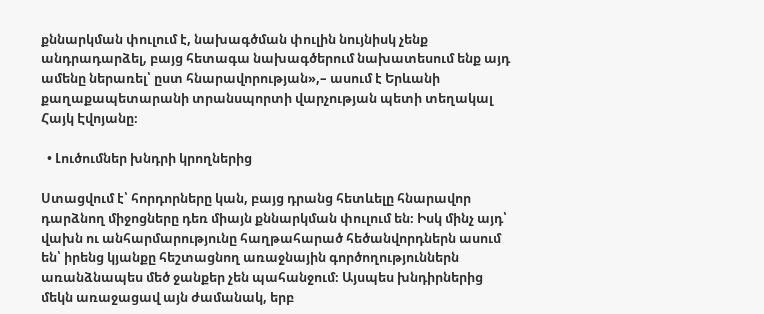քննարկման փուլում է, նախագծման փուլին նույնիսկ չենք անդրադարձել, բայց հետագա նախագծերում նախատեսում ենք այդ ամենը ներառել՝ ըստ հնարավորության»,– ասում է Երևանի քաղաքապետարանի տրանսպորտի վարչության պետի տեղակալ Հայկ Էվոյանը։

  • Լուծումներ խնդրի կրողներից

Ստացվում է՝ հորդորները կան, բայց դրանց հետևելը հնարավոր դարձնող միջոցները դեռ միայն քննարկման փուլում են։ Իսկ մինչ այդ՝ վախն ու անհարմարությունը հաղթահարած հեծանվորդներն ասում են՝ իրենց կյանքը հեշտացնող առաջնային գործողություններն առանձնապես մեծ ջանքեր չեն պահանջում։ Այսպես խնդիրներից մեկն առաջացավ այն ժամանակ, երբ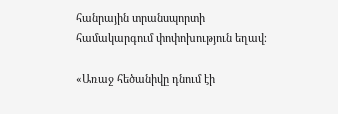հանրային տրանսպորտի համակարգում փոփոխություն եղավ։

«Առաջ հեծանիվը դնում էի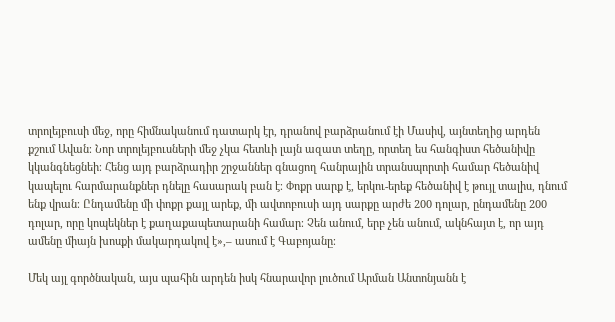տրոլեյբուսի մեջ, որը հիմնականում դատարկ էր, դրանով բարձրանում էի Մասիվ, այնտեղից արդեն քշում Ավան։ Նոր տրոլեյբուսների մեջ չկա հետևի լայն ազատ տեղը, որտեղ ես հանգիստ հեծանիվը կկանգնեցնեի։ Հենց այդ բարձրադիր շրջաններ գնացող հանրային տրանսպորտի համար հեծանիվ կապելու հարմարանքներ դնելը հասարակ բան է։ Փոքր սարք է, երկու-երեք հեծանիվ է թույլ տալիս, դնում ենք վրան։ Ընդամենը մի փոքր քայլ արեք, մի ավտոբուսի այդ սարքը արժե 200 դոլար, ընդամենը 200 դոլար, որը կոպեկներ է քաղաքապետարանի համար։ Չեն անում, երբ չեն անում, ակնհայտ է, որ այդ ամենը միայն խոսքի մակարդակով է»,– ասում է Գաբոյանը։

Մեկ այլ գործնական, այս պահին արդեն իսկ հնարավոր լուծում Արման Անտոնյանն է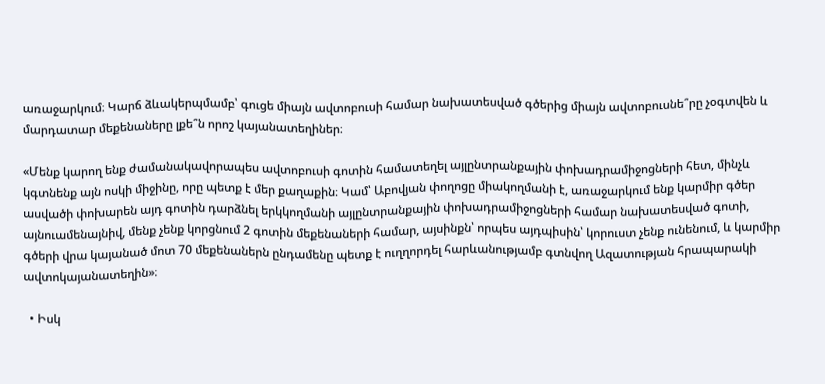առաջարկում։ Կարճ ձևակերպմամբ՝ գուցե միայն ավտոբուսի համար նախատեսված գծերից միայն ավտոբուսնե՞րը չօգտվեն և մարդատար մեքենաները լքե՞ն որոշ կայանատեղիներ։

«Մենք կարող ենք ժամանակավորապես ավտոբուսի գոտին համատեղել այլընտրանքային փոխադրամիջոցների հետ, մինչև կգտնենք այն ոսկի միջինը, որը պետք է մեր քաղաքին։ Կամ՝ Աբովյան փողոցը միակողմանի է, առաջարկում ենք կարմիր գծեր ասվածի փոխարեն այդ գոտին դարձնել երկկողմանի այլընտրանքային փոխադրամիջոցների համար նախատեսված գոտի, այնուամենայնիվ, մենք չենք կորցնում 2 գոտին մեքենաների համար, այսինքն՝ որպես այդպիսին՝ կորուստ չենք ունենում, և կարմիր գծերի վրա կայանած մոտ 70 մեքենաներն ընդամենը պետք է ուղղորդել հարևանությամբ գտնվող Ազատության հրապարակի ավտոկայանատեղին»։

  • Իսկ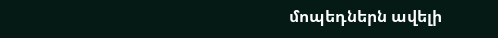մոպեդներն ավելի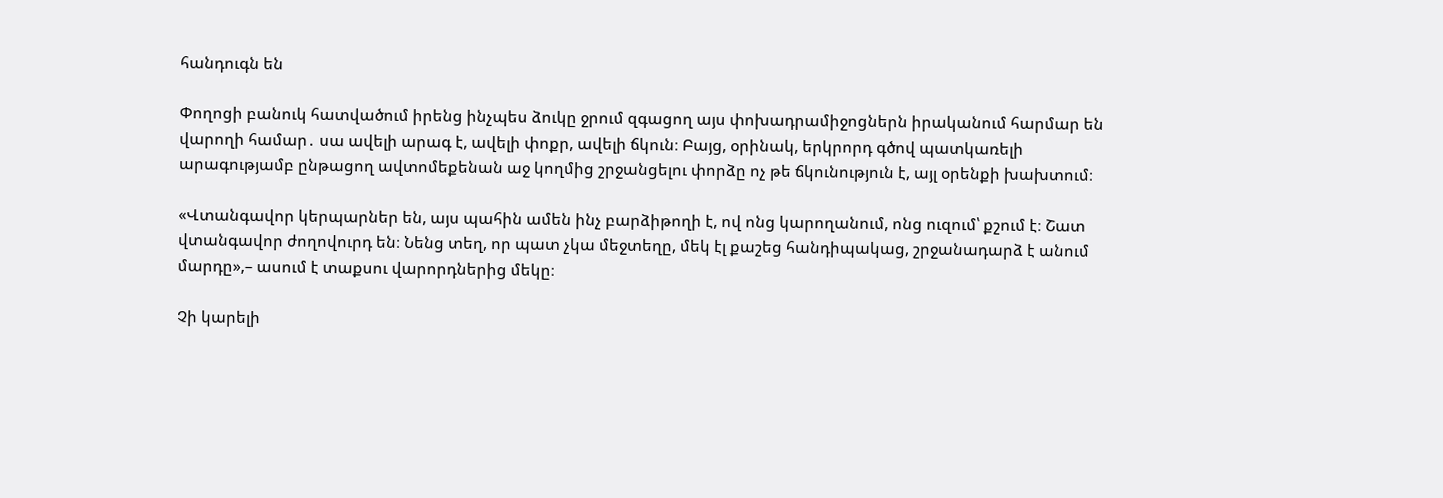հանդուգն են

Փողոցի բանուկ հատվածում իրենց ինչպես ձուկը ջրում զգացող այս փոխադրամիջոցներն իրականում հարմար են վարողի համար․ սա ավելի արագ է, ավելի փոքր, ավելի ճկուն։ Բայց, օրինակ, երկրորդ գծով պատկառելի արագությամբ ընթացող ավտոմեքենան աջ կողմից շրջանցելու փորձը ոչ թե ճկունություն է, այլ օրենքի խախտում։

«Վտանգավոր կերպարներ են, այս պահին ամեն ինչ բարձիթողի է, ով ոնց կարողանում, ոնց ուզում՝ քշում է։ Շատ վտանգավոր ժողովուրդ են։ Նենց տեղ, որ պատ չկա մեջտեղը, մեկ էլ քաշեց հանդիպակաց, շրջանադարձ է անում մարդը»,– ասում է տաքսու վարորդներից մեկը։

Չի կարելի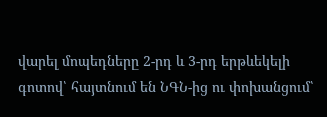վարել մոպեդները 2-րդ և 3-րդ երթևեկելի գոտով՝ հայտնում են ՆԳՆ-ից ու փոխանցում՝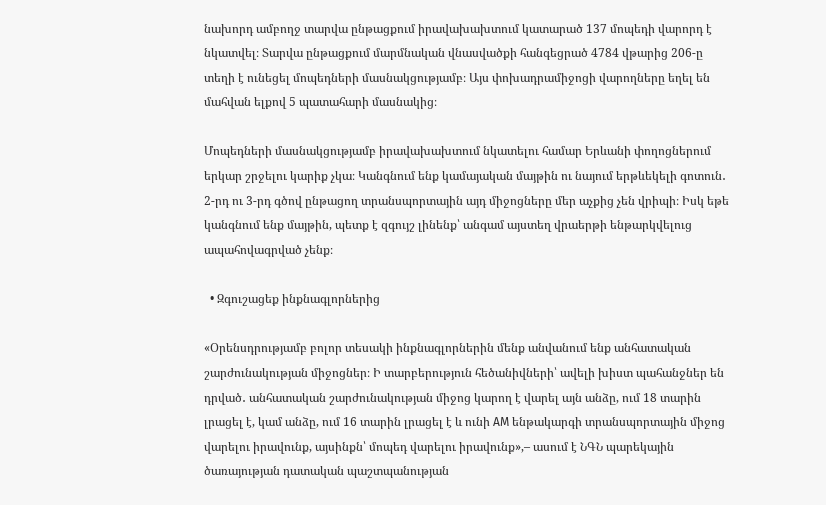նախորդ ամբողջ տարվա ընթացքում իրավախախտում կատարած 137 մոպեդի վարորդ է նկատվել։ Տարվա ընթացքում մարմնական վնասվածքի հանգեցրած 4784 վթարից 206-ը տեղի է ունեցել մոպեդների մասնակցությամբ։ Այս փոխադրամիջոցի վարողները եղել են մահվան ելքով 5 պատահարի մասնակից։

Մոպեդների մասնակցությամբ իրավախախտում նկատելու համար Երևանի փողոցներում երկար շրջելու կարիք չկա։ Կանգնում ենք կամայական մայթին ու նայում երթևեկելի գոտուն․ 2-րդ ու 3-րդ գծով ընթացող տրանսպորտային այդ միջոցները մեր աչքից չեն վրիպի։ Իսկ եթե կանգնում ենք մայթին, պետք է զգույշ լինենք՝ անգամ այստեղ վրաերթի ենթարկվելուց ապահովագրված չենք։

  • Զգուշացեք ինքնագլորներից

«Օրենսդրությամբ բոլոր տեսակի ինքնագլորներին մենք անվանում ենք անհատական շարժունակության միջոցներ։ Ի տարբերություն հեծանիվների՝ ավելի խիստ պահանջներ են դրված․ անհատական շարժունակության միջոց կարող է վարել այն անձը, ում 18 տարին լրացել է, կամ անձը, ում 16 տարին լրացել է և ունի АМ ենթակարգի տրանսպորտային միջոց վարելու իրավունք, այսինքն՝ մոպեդ վարելու իրավունք»,– ասում է ՆԳՆ պարեկային ծառայության դատական պաշտպանության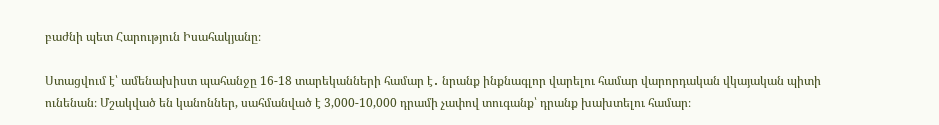բաժնի պետ Հարություն Իսահակյանը։

Ստացվում է՝ ամենախիստ պահանջը 16-18 տարեկանների համար է․ նրանք ինքնագլոր վարելու համար վարորդական վկայական պիտի ունենան։ Մշակված են կանոններ, սահմանված է 3,000-10,000 դրամի չափով տուգանք՝ դրանք խախտելու համար։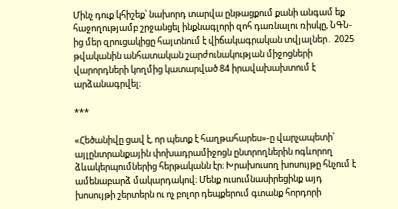Մինչ դուք կհիշեք՝ նախորդ տարվա ընթացքում քանի անգամ եք հաջողությամբ շրջանցել ինքնագլորի զոհ դառնալու ռիսկը, ՆԳՆ-ից մեր զրուցակիցը հայտնում է վիճակագրական տվյալներ․ 2025 թվականին անհատական շարժունակության միջոցների վարորդների կողմից կատարված 84 իրավախախտում է արձանագրվել։

***

«Հեծանիվը ցավ է, որ պետք է հաղթահարես»-ը վարչապետի՝ այլընտրանքային փոխադրամիջոցն ընտրողներին ոգևորող ձևակերպումներից հերթականն էր։ Խրախուսող խոսույթը հնչում է ամենաբարձ մակարդակով։ Մենք ուսումնասիրեցինք այդ խոսույթի շերտերն ու ոչ բոլոր դեպքերում գտանք հորդորի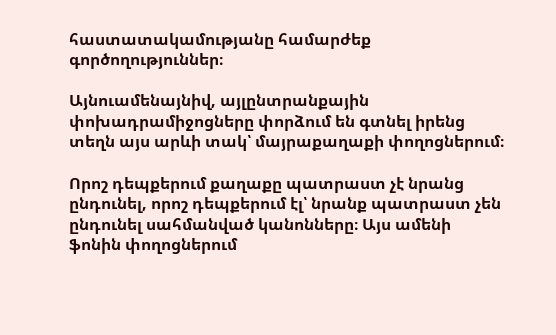հաստատակամությանը համարժեք գործողություններ։

Այնուամենայնիվ, այլընտրանքային փոխադրամիջոցները փորձում են գտնել իրենց տեղն այս արևի տակ՝ մայրաքաղաքի փողոցներում։

Որոշ դեպքերում քաղաքը պատրաստ չէ նրանց ընդունել, որոշ դեպքերում էլ՝ նրանք պատրաստ չեն ընդունել սահմանված կանոնները։ Այս ամենի ֆոնին փողոցներում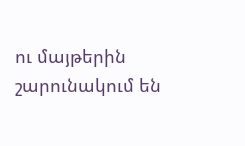ու մայթերին շարունակում են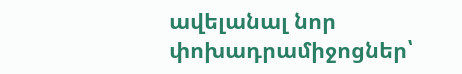ավելանալ նոր փոխադրամիջոցներ՝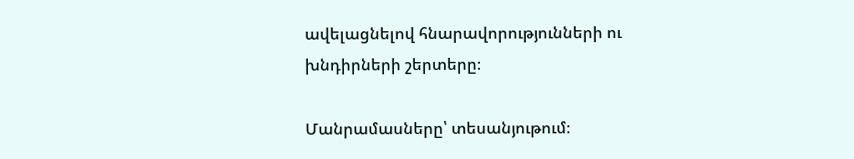ավելացնելով հնարավորությունների ու խնդիրների շերտերը։

Մանրամասները՝ տեսանյութում։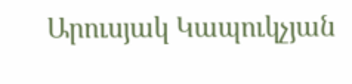Արուսյակ Կապուկչյան